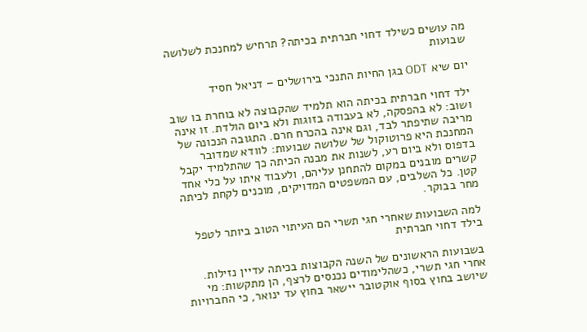מה עושים כשילד דחוי חברתית בכיתה? תרחיש למחנכת לשלושה שבועות

יום שיא ODT בגן החיות התנכי בירושלים – דניאל חסיד

ילד דחוי חברתית בכיתה הוא תלמיד שהקבוצה לא בוחרת בו שוב ושוב: לא בהפסקה, לא בעבודה בזוגות ולא ביום הולדת. זו אינה מריבה שתיפתר לבד, וגם אינה בהכרח חרם. התגובה הנכונה של המחנכת היא פרוטוקול של שלושה שבועות: לוודא שמדובר בדפוס ולא ביום רע, לשנות את מבנה הכיתה כך שהתלמיד יקבל קשרים מובנים במקום להתחנן עליהם, ולעבוד איתו על כלי אחד קטן. כל השלבים, עם המשפטים המדויקים, מוכנים לקחת לכיתה מחר בבוקר.

למה השבועות שאחרי חגי תשרי הם העיתוי הטוב ביותר לטפל בילד דחוי חברתית

בשבועות הראשונים של השנה הקבוצות בכיתה עדיין נזילות. אחרי חגי תשרי, כשהלימודים נכנסים לרצף, הן מתקשות: מי שיושב בחוץ בסוף אוקטובר יישאר בחוץ עד ינואר, כי החברויות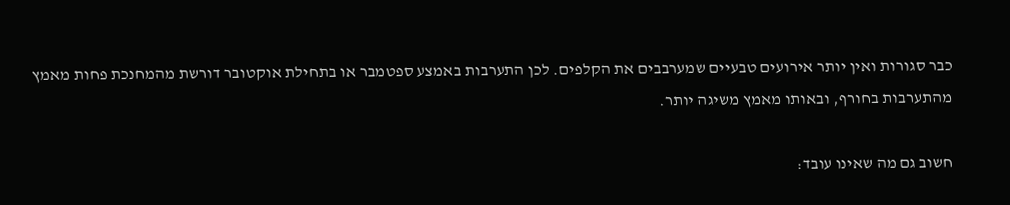כבר סגורות ואין יותר אירועים טבעיים שמערבבים את הקלפים. לכן התערבות באמצע ספטמבר או בתחילת אוקטובר דורשת מהמחנכת פחות מאמץ מהתערבות בחורף, ובאותו מאמץ משיגה יותר.

חשוב גם מה שאינו עובד: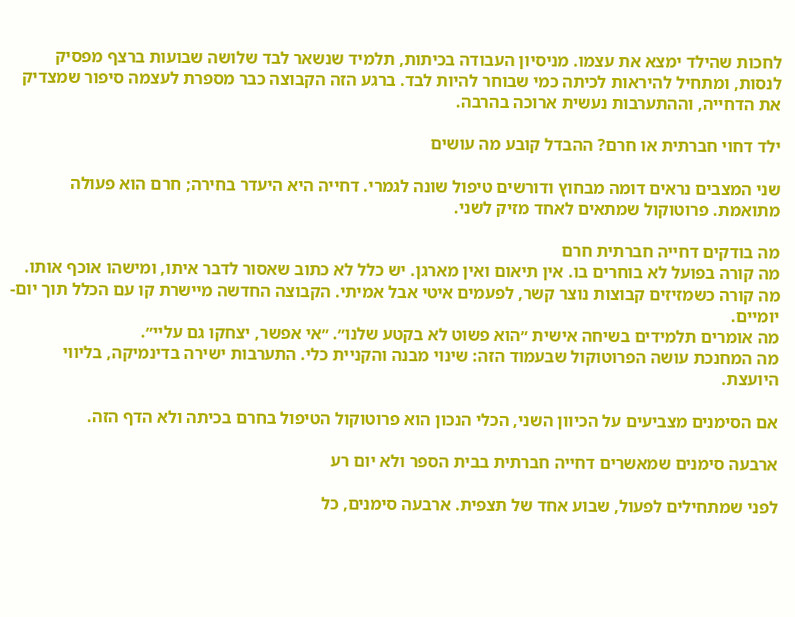לחכות שהילד ימצא את עצמו. מניסיון העבודה בכיתות, תלמיד שנשאר לבד שלושה שבועות ברצף מפסיק לנסות, ומתחיל להיראות לכיתה כמי שבוחר להיות לבד. ברגע הזה הקבוצה כבר מספרת לעצמה סיפור שמצדיק את הדחייה, וההתערבות נעשית ארוכה בהרבה.

ילד דחוי חברתית או חרם? ההבדל קובע מה עושים

שני המצבים נראים דומה מבחוץ ודורשים טיפול שונה לגמרי. דחייה היא היעדר בחירה; חרם הוא פעולה מתואמת. פרוטוקול שמתאים לאחד מזיק לשני.

מה בודקים דחייה חברתית חרם
מה קורה בפועל לא בוחרים בו. אין תיאום ואין מארגן. יש כלל לא כתוב שאסור לדבר איתו, ומישהו אוכף אותו.
מה קורה כשמזיזים קבוצות נוצר קשר, לפעמים איטי אבל אמיתי. הקבוצה החדשה מיישרת קו עם הכלל תוך יום-יומיים.
מה אומרים תלמידים בשיחה אישית ״הוא פשוט לא בקטע שלנו״. ״אי אפשר, יצחקו גם עליי״.
מה המחנכת עושה הפרוטוקול שבעמוד הזה: שינוי מבנה והקניית כלי. התערבות ישירה בדינמיקה, בליווי היועצת.

אם הסימנים מצביעים על הכיוון השני, הכלי הנכון הוא פרוטוקול הטיפול בחרם בכיתה ולא הדף הזה.

ארבעה סימנים שמאשרים דחייה חברתית בבית הספר ולא יום רע

לפני שמתחילים לפעול, שבוע אחד של תצפית. ארבעה סימנים, כל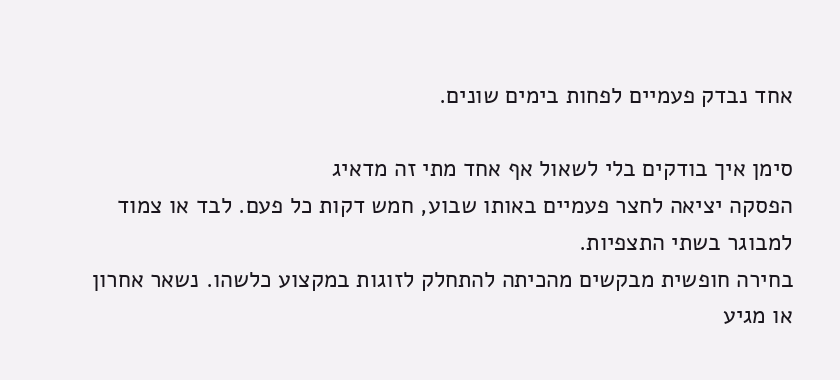אחד נבדק פעמיים לפחות בימים שונים.

סימן איך בודקים בלי לשאול אף אחד מתי זה מדאיג
הפסקה יציאה לחצר פעמיים באותו שבוע, חמש דקות כל פעם. לבד או צמוד למבוגר בשתי התצפיות.
בחירה חופשית מבקשים מהכיתה להתחלק לזוגות במקצוע כלשהו. נשאר אחרון או מגיע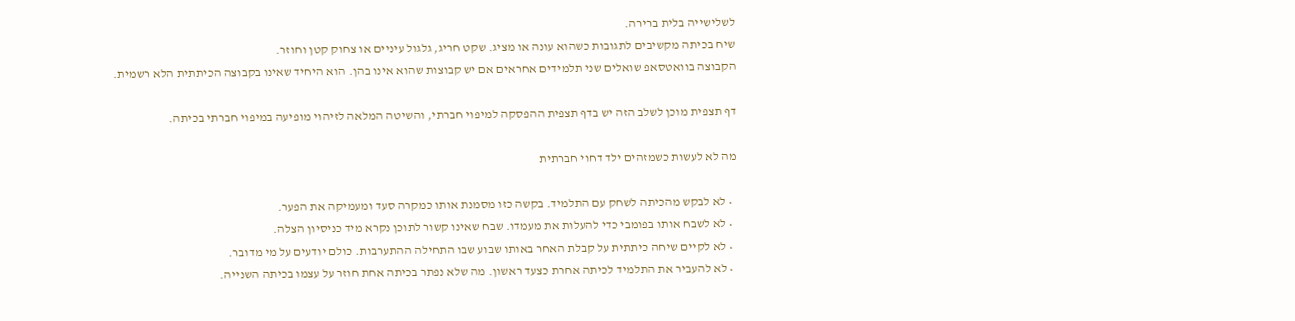לשלישייה בלית ברירה.
שיח בכיתה מקשיבים לתגובות כשהוא עונה או מציג. שקט חריג, גלגול עיניים או צחוק קטן וחוזר.
הקבוצה בוואטסאפ שואלים שני תלמידים אחראים אם יש קבוצות שהוא אינו בהן. הוא היחיד שאינו בקבוצה הכיתתית הלא רשמית.

דף תצפית מוכן לשלב הזה יש בדף תצפית ההפסקה למיפוי חברתי, והשיטה המלאה לזיהוי מופיעה במיפוי חברתי בכיתה.

מה לא לעשות כשמזהים ילד דחוי חברתית

  • לא לבקש מהכיתה לשחק עם התלמיד. בקשה כזו מסמנת אותו כמקרה סעד ומעמיקה את הפער.
  • לא לשבח אותו בפומבי כדי להעלות את מעמדו. שבח שאינו קשור לתוכן נקרא מיד כניסיון הצלה.
  • לא לקיים שיחה כיתתית על קבלת האחר באותו שבוע שבו התחילה ההתערבות. כולם יודעים על מי מדובר.
  • לא להעביר את התלמיד לכיתה אחרת כצעד ראשון. מה שלא נפתר בכיתה אחת חוזר על עצמו בכיתה השנייה.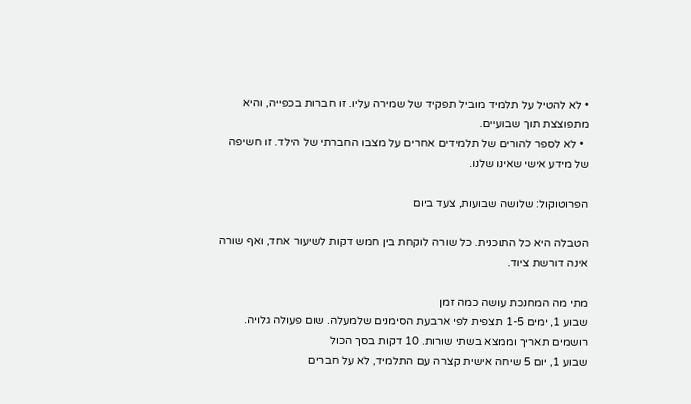• לא להטיל על תלמיד מוביל תפקיד של שמירה עליו. זו חברות בכפייה, והיא מתפוצצת תוך שבועיים.
  • לא לספר להורים של תלמידים אחרים על מצבו החברתי של הילד. זו חשיפה של מידע אישי שאינו שלנו.

הפרוטוקול: שלושה שבועות, צעד ביום

הטבלה היא כל התוכנית. כל שורה לוקחת בין חמש דקות לשיעור אחד, ואף שורה אינה דורשת ציוד.

מתי מה המחנכת עושה כמה זמן
שבוע 1, ימים 1-5 תצפית לפי ארבעת הסימנים שלמעלה. שום פעולה גלויה. רושמים תאריך וממצא בשתי שורות. 10 דקות בסך הכול
שבוע 1, יום 5 שיחה אישית קצרה עם התלמיד, לא על חברים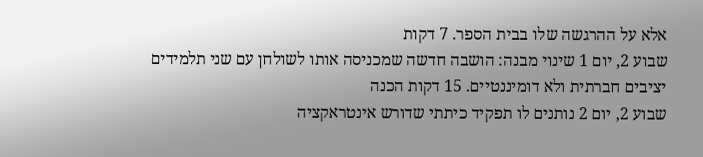אלא על ההרגשה שלו בבית הספר. 7 דקות
שבוע 2, יום 1 שינוי מבנה: הושבה חדשה שמכניסה אותו לשולחן עם שני תלמידים יציבים חברתית ולא דומיננטיים. 15 דקות הכנה
שבוע 2, יום 2 נותנים לו תפקיד כיתתי שדורש אינטראקציה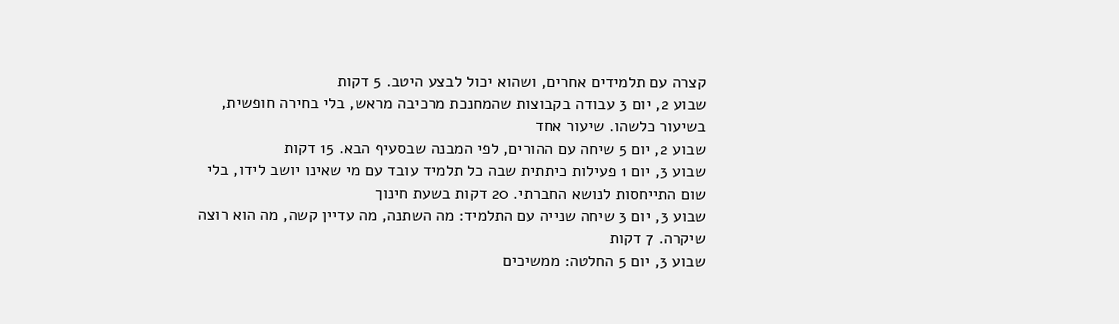קצרה עם תלמידים אחרים, ושהוא יכול לבצע היטב. 5 דקות
שבוע 2, יום 3 עבודה בקבוצות שהמחנכת מרכיבה מראש, בלי בחירה חופשית, בשיעור כלשהו. שיעור אחד
שבוע 2, יום 5 שיחה עם ההורים, לפי המבנה שבסעיף הבא. 15 דקות
שבוע 3, יום 1 פעילות כיתתית שבה כל תלמיד עובד עם מי שאינו יושב לידו, בלי שום התייחסות לנושא החברתי. 20 דקות בשעת חינוך
שבוע 3, יום 3 שיחה שנייה עם התלמיד: מה השתנה, מה עדיין קשה, מה הוא רוצה שיקרה. 7 דקות
שבוע 3, יום 5 החלטה: ממשיכים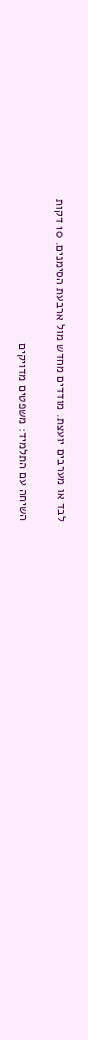לבד או מערבים יועצת. מודדים מחדש מול ארבעת הסימנים. 10 דקות

השיחה עם התלמיד: משפטים מדויקים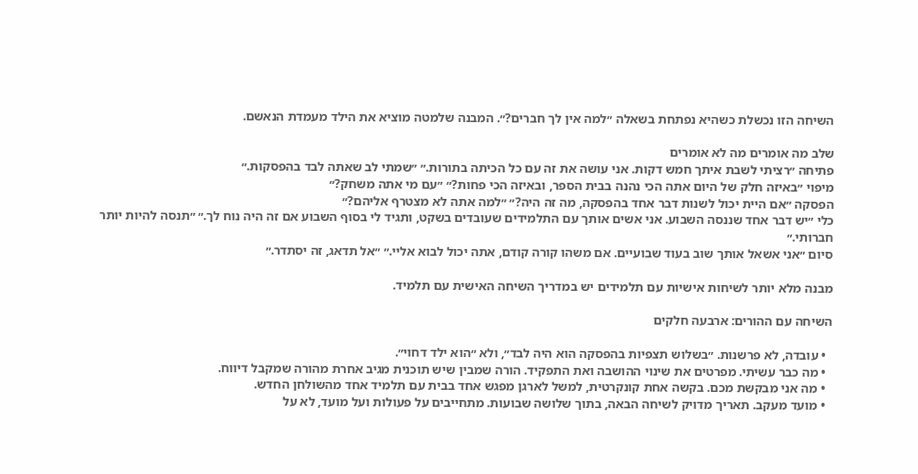השיחה הזו נכשלת כשהיא נפתחת בשאלה ״למה אין לך חברים?״. המבנה שלמטה מוציא את הילד מעמדת הנאשם.

שלב מה אומרים מה לא אומרים
פתיחה ״רציתי לשבת איתך חמש דקות. אני עושה את זה עם כל הכיתה בתורות.״ ״שמתי לב שאתה לבד בהפסקות.״
מיפוי ״באיזה חלק של היום אתה הכי נהנה בבית הספר, ובאיזה הכי פחות?״ ״עם מי אתה משחק?״
הפסקה ״אם היית יכול לשנות דבר אחד בהפסקה, מה זה היה?״ ״למה אתה לא מצטרף אליהם?״
כלי ״יש דבר אחד שננסה השבוע. אני אשים אותך עם התלמידים שעובדים בשקט, ותגיד לי בסוף השבוע אם זה היה נוח לך.״ ״תנסה להיות יותר חברותי.״
סיום ״אני אשאל אותך שוב בעוד שבועיים. אם משהו קורה קודם, אתה יכול לבוא אליי.״ ״אל תדאג, זה יסתדר.״

מבנה מלא יותר לשיחות אישיות עם תלמידים יש במדריך השיחה האישית עם תלמיד.

השיחה עם ההורים: ארבעה חלקים

  • עובדה, לא פרשנות. ״בשלוש תצפיות בהפסקה הוא היה לבד״, ולא ״הוא ילד דחוי״.
  • מה כבר עשיתי. מפרטים את שינוי ההושבה ואת התפקיד. הורה שמבין שיש תוכנית מגיב אחרת מהורה שמקבל דיווח.
  • מה אני מבקשת מכם. בקשה אחת קונקרטית, למשל לארגן מפגש אחד בבית עם תלמיד אחד מהשולחן החדש.
  • מועד מעקב. תאריך מדויק לשיחה הבאה, בתוך שלושה שבועות. מתחייבים על פעולות ועל מועד, לא על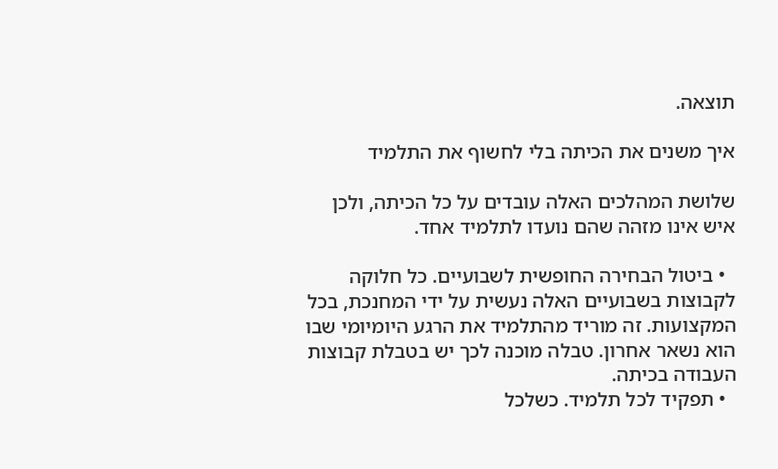תוצאה.

איך משנים את הכיתה בלי לחשוף את התלמיד

שלושת המהלכים האלה עובדים על כל הכיתה, ולכן איש אינו מזהה שהם נועדו לתלמיד אחד.

  • ביטול הבחירה החופשית לשבועיים. כל חלוקה לקבוצות בשבועיים האלה נעשית על ידי המחנכת, בכל המקצועות. זה מוריד מהתלמיד את הרגע היומיומי שבו הוא נשאר אחרון. טבלה מוכנה לכך יש בטבלת קבוצות העבודה בכיתה.
  • תפקיד לכל תלמיד. כשלכל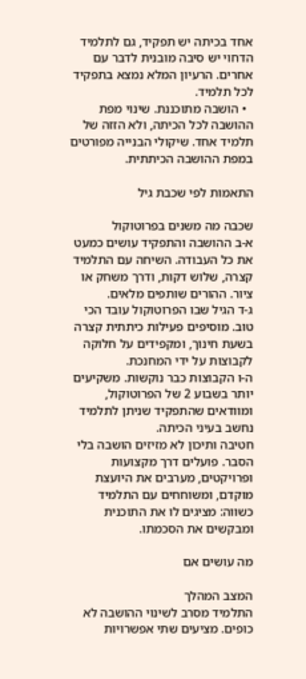אחד בכיתה יש תפקיד, גם לתלמיד הדחוי יש סיבה מובנית לדבר עם אחרים. הרעיון המלא נמצא בתפקיד לכל תלמיד.
  • הושבה מתוכננת. שינוי מפת ההושבה לכל הכיתה, ולא הזזה של תלמיד אחד. שיקולי הבנייה מפורטים במפת ההושבה הכיתתית.

התאמות לפי שכבת גיל

שכבה מה משנים בפרוטוקול
א-ב ההושבה והתפקיד עושים כמעט את כל העבודה. השיחה עם התלמיד קצרה, שלוש דקות, ודרך משחק או ציור. ההורים שותפים מלאים.
ג-ד הגיל שבו הפרוטוקול עובד הכי טוב. מוסיפים פעילות כיתתית קצרה בשעת חינוך, ומקפידים על חלוקה לקבוצות על ידי המחנכת.
ה-ו הקבוצות כבר נוקשות. משקיעים יותר בשבוע 2 של הפרוטוקול, ומוודאים שהתפקיד שניתן לתלמיד נחשב בעיני הכיתה.
חטיבה ותיכון לא מזיזים הושבה בלי הסבר. פועלים דרך מקצועות ופרויקטים, מערבים את היועצת מוקדם, ומשוחחים עם התלמיד כשווה: מציגים לו את התוכנית ומבקשים את הסכמתו.

מה עושים אם

המצב המהלך
התלמיד מסרב לשינוי ההושבה לא כופים. מציעים שתי אפשרויות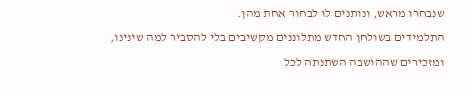שנבחרו מראש, ונותנים לו לבחור אחת מהן.
התלמידים בשולחן החדש מתלוננים מקשיבים בלי להסביר למה שינינו, ומזכירים שההושבה השתנתה לכל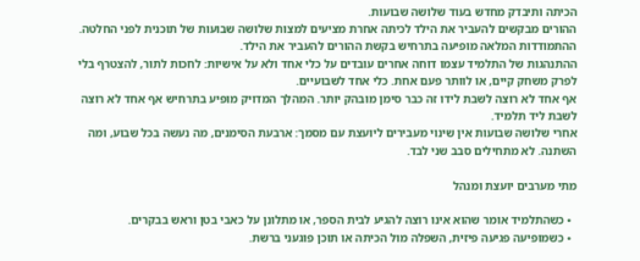הכיתה ותיבדק מחדש בעוד שלושה שבועות.
ההורים מבקשים להעביר את הילד לכיתה אחרת מציעים למצות שלושה שבועות של תוכנית לפני החלטה. ההתמודדות המלאה מופיעה בתרחיש בקשת ההורים להעביר את הילד.
ההתנהגות של התלמיד עצמו דוחה אחרים עובדים על כלי אחד ולא על אישיות: לחכות לתור, להצטרף בלי לפרק משחק קיים, או לוותר פעם אחת. כלי אחד לשבועיים.
אף אחד לא רוצה לשבת לידו זה כבר סימן מובהק יותר. המהלך המדויק מופיע בתרחיש אף אחד לא רוצה לשבת ליד תלמיד.
אחרי שלושה שבועות אין שינוי מעבירים ליועצת עם מסמך: ארבעת הסימנים, מה נעשה בכל שבוע, ומה השתנה. לא מתחילים סבב שני לבד.

מתי מערבים יועצת ומנהל

  • כשהתלמיד אומר שהוא אינו רוצה להגיע לבית הספר, או מתלונן על כאבי בטן וראש בבקרים.
  • כשמופיעה פגיעה פיזית, השפלה מול הכיתה או תוכן פוגעני ברשת.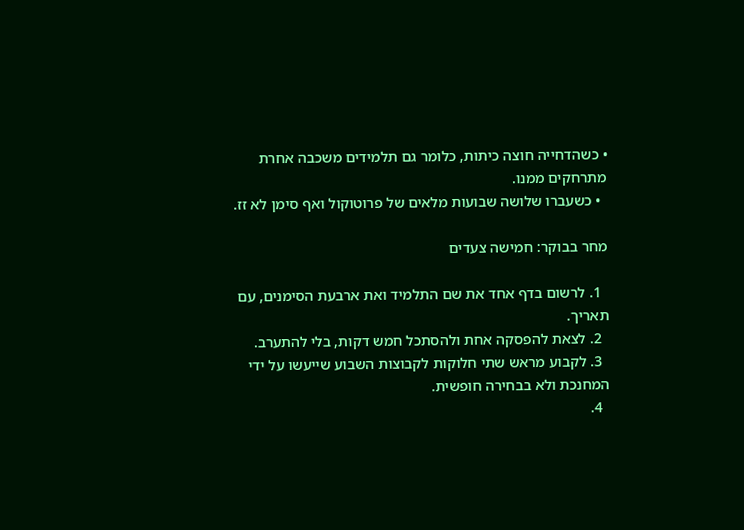• כשהדחייה חוצה כיתות, כלומר גם תלמידים משכבה אחרת מתרחקים ממנו.
  • כשעברו שלושה שבועות מלאים של פרוטוקול ואף סימן לא זז.

מחר בבוקר: חמישה צעדים

  1. לרשום בדף אחד את שם התלמיד ואת ארבעת הסימנים, עם תאריך.
  2. לצאת להפסקה אחת ולהסתכל חמש דקות, בלי להתערב.
  3. לקבוע מראש שתי חלוקות לקבוצות השבוע שייעשו על ידי המחנכת ולא בבחירה חופשית.
  4.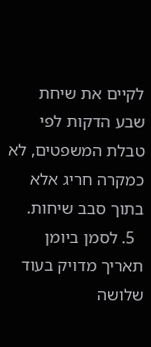לקיים את שיחת שבע הדקות לפי טבלת המשפטים, לא כמקרה חריג אלא בתוך סבב שיחות.
  5. לסמן ביומן תאריך מדויק בעוד שלושה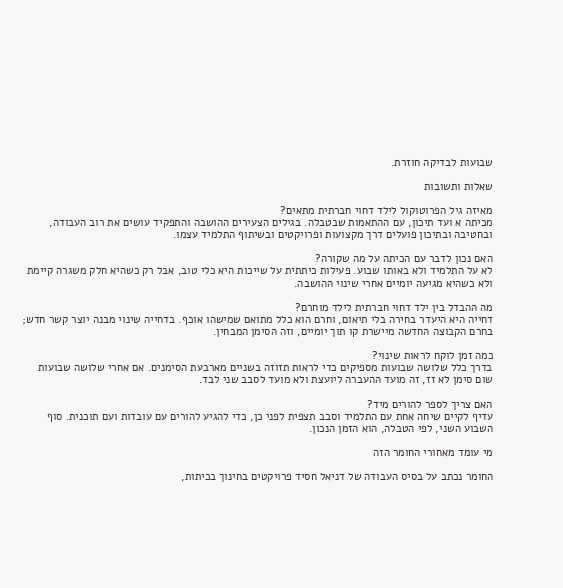שבועות לבדיקה חוזרת.

שאלות ותשובות

מאיזה גיל הפרוטוקול לילד דחוי חברתית מתאים?
מכיתה א ועד תיכון, עם ההתאמות שבטבלה. בגילים הצעירים ההושבה והתפקיד עושים את רוב העבודה, ובחטיבה ובתיכון פועלים דרך מקצועות ופרויקטים ובשיתוף התלמיד עצמו.

האם נכון לדבר עם הכיתה על מה שקורה?
לא על התלמיד ולא באותו שבוע. פעילות כיתתית על שייכות היא כלי טוב, אבל רק כשהיא חלק משגרה קיימת ולא כשהיא מגיעה יומיים אחרי שינוי ההושבה.

מה ההבדל בין ילד דחוי חברתית לילד מוחרם?
דחייה היא היעדר בחירה בלי תיאום, וחרם הוא כלל מתואם שמישהו אוכף. בדחייה שינוי מבנה יוצר קשר חדש; בחרם הקבוצה החדשה מיישרת קו תוך יומיים, וזה הסימן המבחין.

כמה זמן לוקח לראות שינוי?
בדרך כלל שלושה שבועות מספיקים כדי לראות תזוזה בשניים מארבעת הסימנים. אם אחרי שלושה שבועות שום סימן לא זז, זה מועד ההעברה ליועצת ולא מועד לסבב שני לבד.

האם צריך לספר להורים מיד?
עדיף לקיים שיחה אחת עם התלמיד וסבב תצפית לפני כן, כדי להגיע להורים עם עובדות ועם תוכנית. סוף השבוע השני, לפי הטבלה, הוא הזמן הנכון.

מי עומד מאחורי החומר הזה

החומר נכתב על בסיס העבודה של דניאל חסיד פרויקטים בחינוך בכיתות,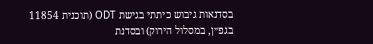בסדנאות גיבוש כיתתי בגישת ODT (תוכנית 11854 בגפ״ן, במסלול הירוק) ובסדנת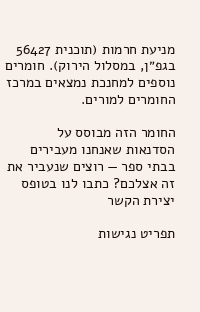מניעת חרמות (תוכנית 56427 בגפ״ן, במסלול הירוק). חומרים נוספים למחנכת נמצאים במרכז החומרים למורים.

החומר הזה מבוסס על הסדנאות שאנחנו מעבירים בבתי ספר — רוצים שנעביר את זה אצלכם? כתבו לנו בטופס יצירת הקשר

תפריט נגישות